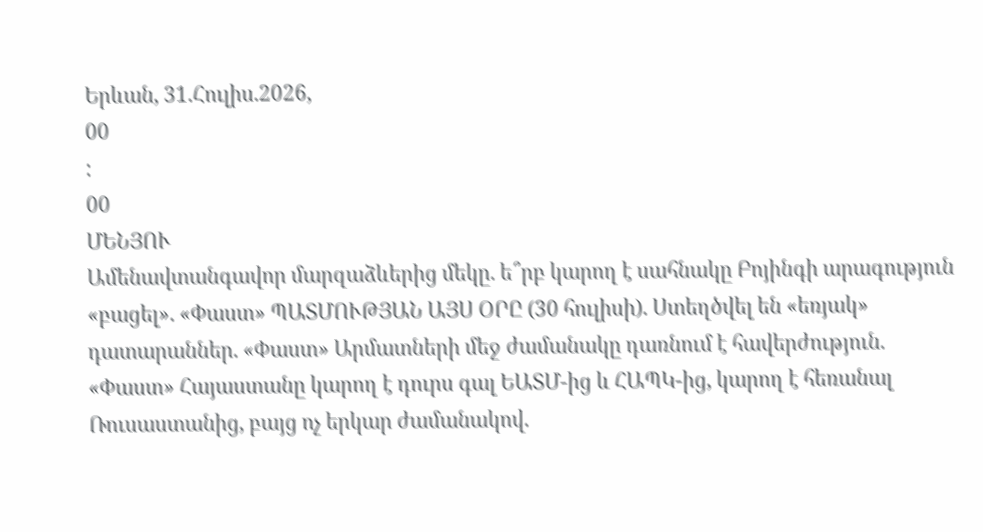Երևան, 31.Հուլիս.2026,
00
:
00
ՄԵՆՅՈՒ
Ամենավտանգավոր մարզաձևերից մեկը. ե՞րբ կարող է սահնակը Բոյինգի արագություն «բացել». «Փաստ» ՊԱՏՄՈՒԹՅԱՆ ԱՅՍ ՕՐԸ (30 հուլիսի). Ստեղծվել են «եռյակ» դատարաններ. «Փաստ» Արմատների մեջ ժամանակը դառնում է հավերժություն. «Փաստ» Հայաստանը կարող է դուրս գալ ԵԱՏՄ-ից և ՀԱՊԿ-ից, կարող է հեռանալ Ռուսաստանից, բայց ոչ երկար ժամանակով.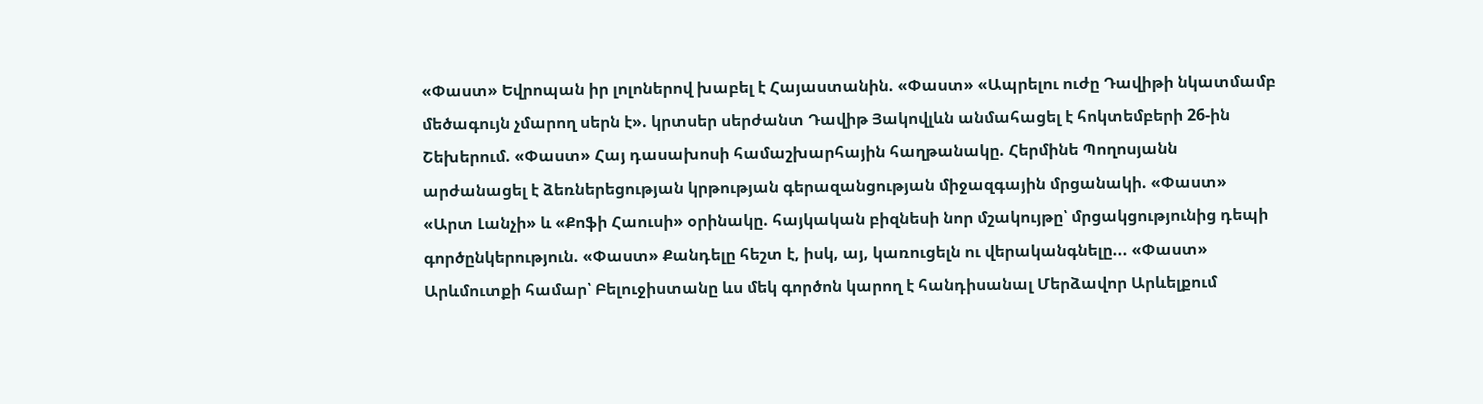«Փաստ» Եվրոպան իր լոլոներով խաբել է Հայաստանին. «Փաստ» «Ապրելու ուժը Դավիթի նկատմամբ մեծագույն չմարող սերն է». կրտսեր սերժանտ Դավիթ Յակովլևն անմահացել է հոկտեմբերի 26-ին Շեխերում. «Փաստ» Հայ դասախոսի համաշխարհային հաղթանակը. Հերմինե Պողոսյանն արժանացել է ձեռներեցության կրթության գերազանցության միջազգային մրցանակի. «Փաստ» «Արտ Լանչի» և «Քոֆի Հաուսի» օրինակը. հայկական բիզնեսի նոր մշակույթը՝ մրցակցությունից դեպի գործընկերություն. «Փաստ» Քանդելը հեշտ է, իսկ, այ, կառուցելն ու վերականգնելը... «Փաստ» Արևմուտքի համար՝ Բելուջիստանը ևս մեկ գործոն կարող է հանդիսանալ Մերձավոր Արևելքում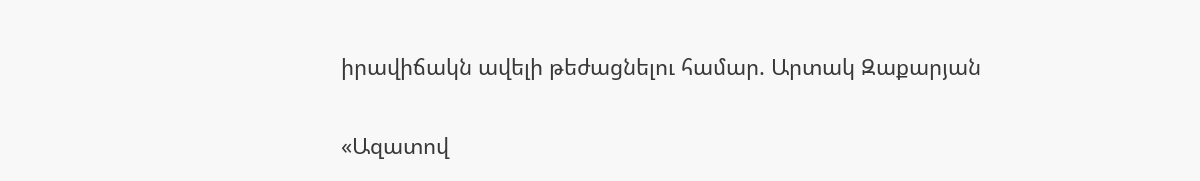իրավիճակն ավելի թեժացնելու համար. Արտակ Զաքարյան


«Ազատով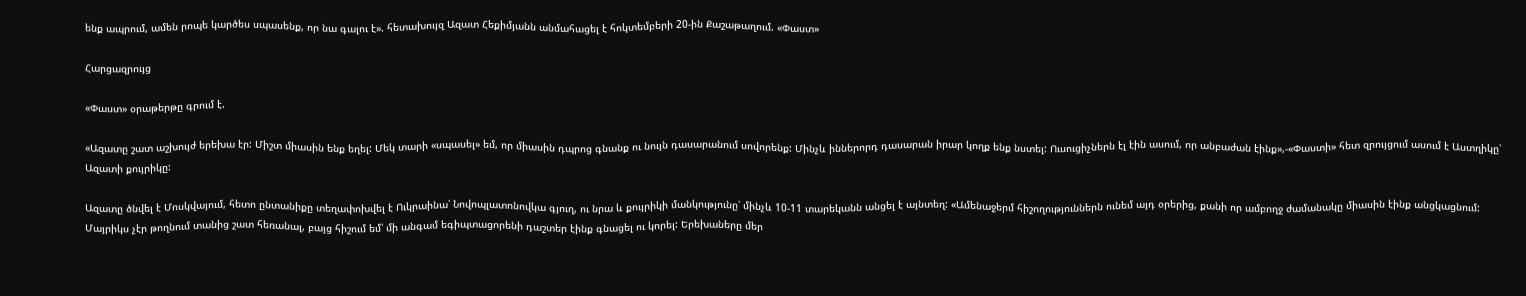ենք ապրում, ամեն րոպե կարծես սպասենք, որ նա գալու է». հետախույզ Ազատ Հեքիմյանն անմահացել է հոկտեմբերի 20-ին Քաշաթաղում. «Փաստ»

Հարցազրույց

«Փաստ» օրաթերթը գրում է.

«Ազատը շատ աշխույժ երեխա էր: Միշտ միասին ենք եղել: Մեկ տարի «սպասել» եմ, որ միասին դպրոց գնանք ու նույն դասարանում սովորենք: Մինչև իններորդ դասարան իրար կողք ենք նստել: Ուսուցիչներն էլ էին ասում, որ անբաժան էինք»,-«Փաստի» հետ զրույցում ասում է Աստղիկը՝ Ազատի քույրիկը:

Ազատը ծնվել է Մոսկվայում, հետո ընտանիքը տեղափոխվել է Ուկրաինա՝ Նովոպլատոնովկա գյուղ, ու նրա և քույրիկի մանկությունը՝ մինչև 10-11 տարեկանն անցել է այնտեղ: «Ամենաջերմ հիշողություններն ունեմ այդ օրերից, քանի որ ամբողջ ժամանակը միասին էինք անցկացնում: Մայրիկս չէր թողնում տանից շատ հեռանալ, բայց հիշում եմ՝ մի անգամ եգիպտացորենի դաշտեր էինք գնացել ու կորել: Երեխաները մեր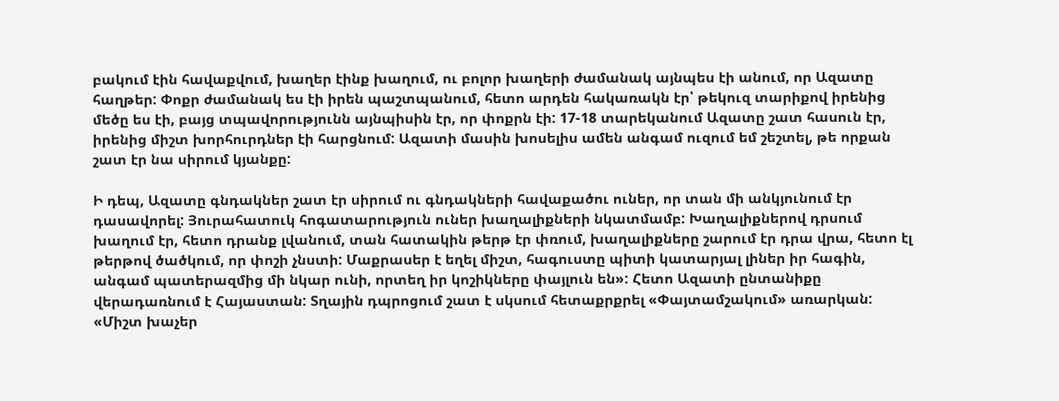բակում էին հավաքվում, խաղեր էինք խաղում, ու բոլոր խաղերի ժամանակ այնպես էի անում, որ Ազատը հաղթեր: Փոքր ժամանակ ես էի իրեն պաշտպանում, հետո արդեն հակառակն էր՝ թեկուզ տարիքով իրենից մեծը ես էի, բայց տպավորությունն այնպիսին էր, որ փոքրն էի: 17-18 տարեկանում Ազատը շատ հասուն էր, իրենից միշտ խորհուրդներ էի հարցնում: Ազատի մասին խոսելիս ամեն անգամ ուզում եմ շեշտել, թե որքան շատ էր նա սիրում կյանքը:

Ի դեպ, Ազատը գնդակներ շատ էր սիրում ու գնդակների հավաքածու ուներ, որ տան մի անկյունում էր դասավորել: Յուրահատուկ հոգատարություն ուներ խաղալիքների նկատմամբ: Խաղալիքներով դրսում խաղում էր, հետո դրանք լվանում, տան հատակին թերթ էր փռում, խաղալիքները շարում էր դրա վրա, հետո էլ թերթով ծածկում, որ փոշի չնստի: Մաքրասեր է եղել միշտ, հագուստը պիտի կատարյալ լիներ իր հագին, անգամ պատերազմից մի նկար ունի, որտեղ իր կոշիկները փայլուն են»: Հետո Ազատի ընտանիքը վերադառնում է Հայաստան: Տղային դպրոցում շատ է սկսում հետաքրքրել «Փայտամշակում» առարկան: «Միշտ խաչեր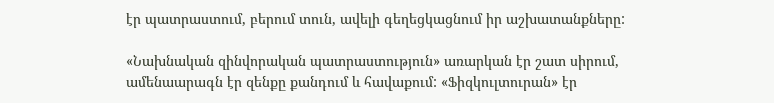էր պատրաստում, բերում տուն, ավելի գեղեցկացնում իր աշխատանքները:

«Նախնական զինվորական պատրաստություն» առարկան էր շատ սիրում, ամենաարագն էր զենքը քանդում և հավաքում: «Ֆիզկուլտուրան» էր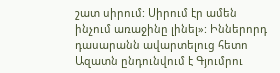շատ սիրում: Սիրում էր ամեն ինչում առաջինը լինել»: Իններորդ դասարանն ավարտելուց հետո Ազատն ընդունվում է Գյումրու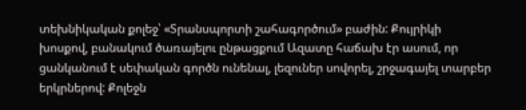տեխնիկական քոլեջ՝ «Տրանսպորտի շահագործում» բաժին: Քույրիկի խոսքով, բանակում ծառայելու ընթացքում Ազատը հաճախ էր ասում, որ ցանկանում է սեփական գործն ունենալ, լեզուներ սովորել, շրջագայել տարբեր երկրներով: Քոլեջն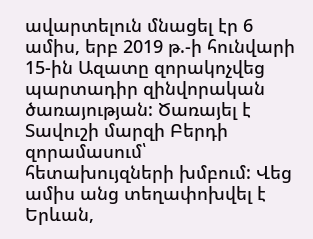ավարտելուն մնացել էր 6 ամիս, երբ 2019 թ.-ի հունվարի 15-ին Ազատը զորակոչվեց պարտադիր զինվորական ծառայության: Ծառայել է Տավուշի մարզի Բերդի զորամասում՝ հետախույզների խմբում: Վեց ամիս անց տեղափոխվել է Երևան,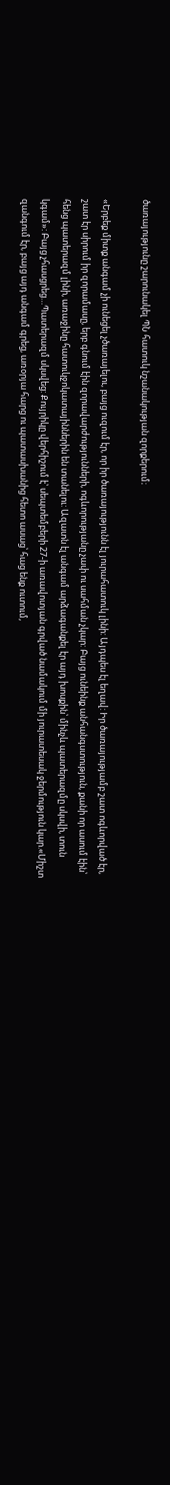ծառայությունը շարունակել ՊՆ հատուկ նշանակության զորքերում։

«Երբեք միտք անգամ չի ունեցել չծառայելու, բայց ուզում էր, որ իր ծառայությունն էլ յուրահատուկ լինի: Այդպես էլ եղավ: Իր ծառայությամբ շատ ոգևորված էր, շատ էր սիրում իր զորամասը, երբ գնում էին զորավարժությունների, ոգևորությանը չափ ու սահման չկար: Բայց ունեինք անհանգստություն, քանի որ ասում էին՝ հենց պատերազմ լինի, առաջինը հատուկջոկատայիններին են տանելու: Ազատն էլ անգամ արձագանքել էր այդ խոսքին՝ մինչև պատերազմը սկսվի, տուն կգամ»: Բայց չհասցրեց…Պատերազմ սկսվեց: Քույրիկը վերհիշում է՝ սեպտեմբերի 27-ի առավոտյան գրված նամակում մի յուրատեսակ ջերմություն կար.«Միշտ զանգում էր, բայց այդ անգամ գրեց, առօրյա հարց ու պատասխանից հետո ասաց՝ հաց ենք ուտում,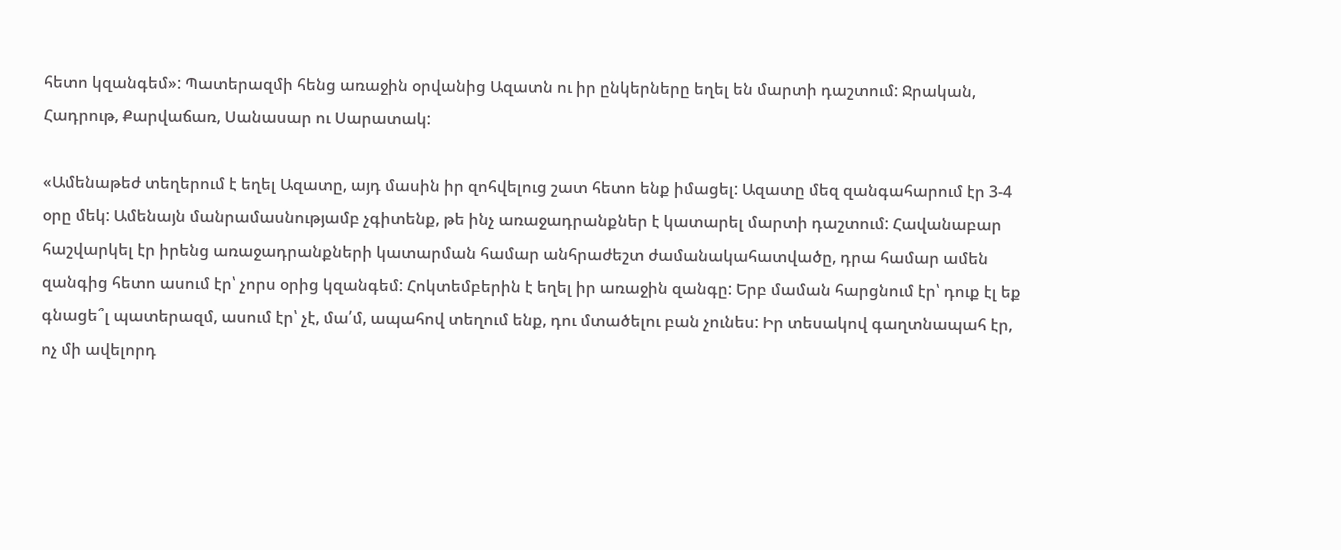հետո կզանգեմ»: Պատերազմի հենց առաջին օրվանից Ազատն ու իր ընկերները եղել են մարտի դաշտում: Ջրական, Հադրութ, Քարվաճառ, Սանասար ու Սարատակ:

«Ամենաթեժ տեղերում է եղել Ազատը, այդ մասին իր զոհվելուց շատ հետո ենք իմացել: Ազատը մեզ զանգահարում էր 3-4 օրը մեկ: Ամենայն մանրամասնությամբ չգիտենք, թե ինչ առաջադրանքներ է կատարել մարտի դաշտում: Հավանաբար հաշվարկել էր իրենց առաջադրանքների կատարման համար անհրաժեշտ ժամանակահատվածը, դրա համար ամեն զանգից հետո ասում էր՝ չորս օրից կզանգեմ: Հոկտեմբերին է եղել իր առաջին զանգը: Երբ մաման հարցնում էր՝ դուք էլ եք գնացե՞լ պատերազմ, ասում էր՝ չէ, մա՛մ, ապահով տեղում ենք, դու մտածելու բան չունես: Իր տեսակով գաղտնապահ էր, ոչ մի ավելորդ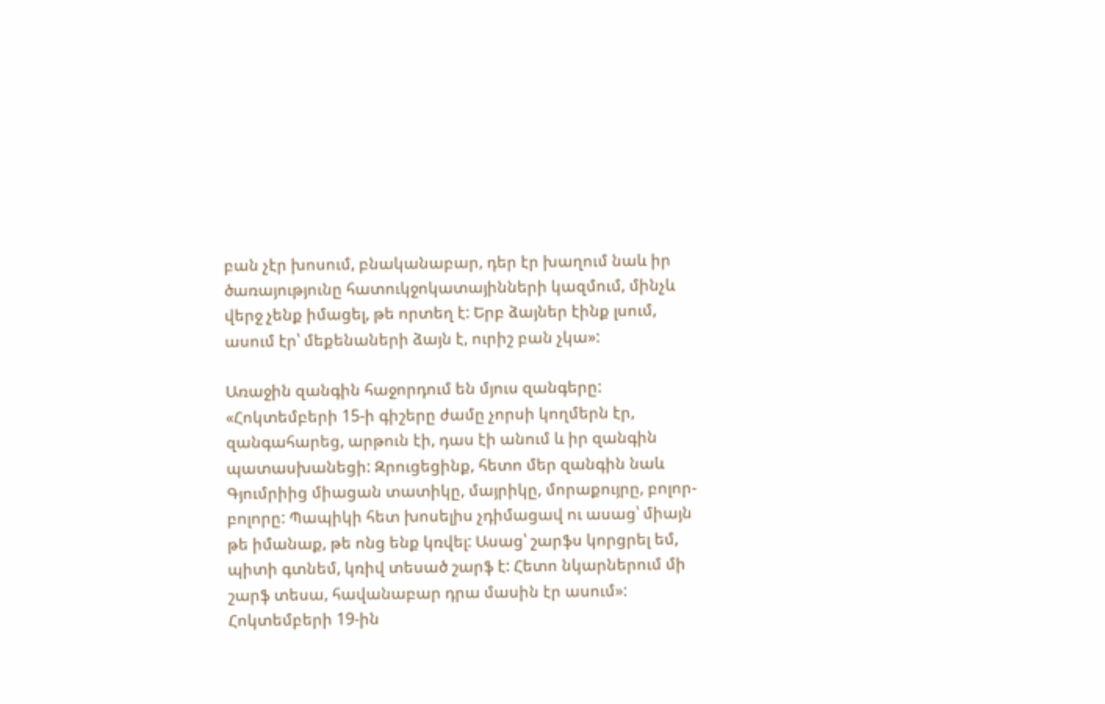բան չէր խոսում, բնականաբար, դեր էր խաղում նաև իր ծառայությունը հատուկջոկատայինների կազմում, մինչև վերջ չենք իմացել, թե որտեղ է: Երբ ձայներ էինք լսում, ասում էր՝ մեքենաների ձայն է, ուրիշ բան չկա»:

Առաջին զանգին հաջորդում են մյուս զանգերը: «Հոկտեմբերի 15-ի գիշերը ժամը չորսի կողմերն էր, զանգահարեց, արթուն էի, դաս էի անում և իր զանգին պատասխանեցի: Զրուցեցինք, հետո մեր զանգին նաև Գյումրիից միացան տատիկը, մայրիկը, մորաքույրը, բոլոր-բոլորը: Պապիկի հետ խոսելիս չդիմացավ ու ասաց՝ միայն թե իմանաք, թե ոնց ենք կռվել: Ասաց՝ շարֆս կորցրել եմ, պիտի գտնեմ, կռիվ տեսած շարֆ է: Հետո նկարներում մի շարֆ տեսա, հավանաբար դրա մասին էր ասում»: Հոկտեմբերի 19-ին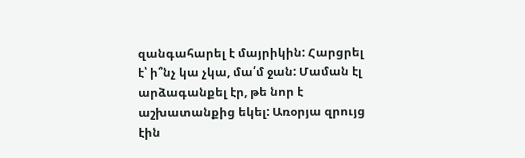զանգահարել է մայրիկին: Հարցրել է՝ ի՞նչ կա չկա, մա՛մ ջան: Մաման էլ արձագանքել էր, թե նոր է աշխատանքից եկել: Առօրյա զրույց էին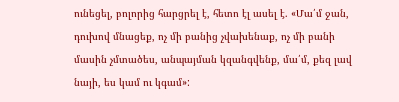ունեցել, բոլորից հարցրել է, հետո էլ ասել է. «Մա՛մ ջան, դուխով մնացեք, ոչ մի բանից չվախենաք, ոչ մի բանի մասին չմտածես, անպայման կզանգվենք, մա՛մ, քեզ լավ նայի, ես կամ ու կգամ»: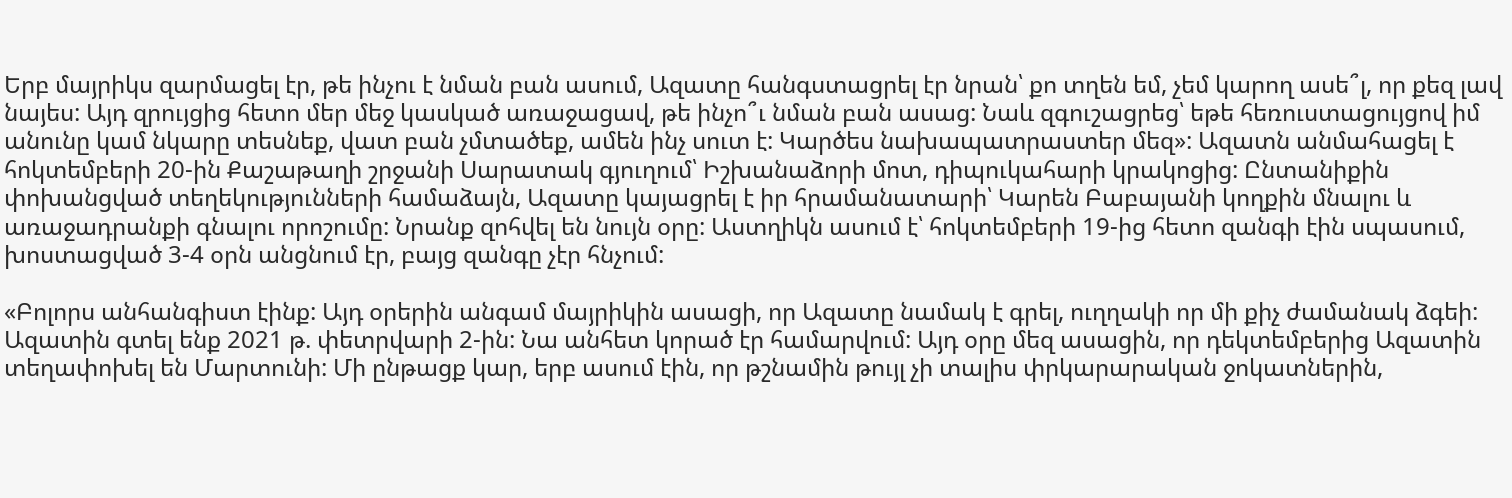Երբ մայրիկս զարմացել էր, թե ինչու է նման բան ասում, Ազատը հանգստացրել էր նրան՝ քո տղեն եմ, չեմ կարող ասե՞լ, որ քեզ լավ նայես: Այդ զրույցից հետո մեր մեջ կասկած առաջացավ, թե ինչո՞ւ նման բան ասաց: Նաև զգուշացրեց՝ եթե հեռուստացույցով իմ անունը կամ նկարը տեսնեք, վատ բան չմտածեք, ամեն ինչ սուտ է: Կարծես նախապատրաստեր մեզ»: Ազատն անմահացել է հոկտեմբերի 20-ին Քաշաթաղի շրջանի Սարատակ գյուղում՝ Իշխանաձորի մոտ, դիպուկահարի կրակոցից: Ընտանիքին փոխանցված տեղեկությունների համաձայն, Ազատը կայացրել է իր հրամանատարի՝ Կարեն Բաբայանի կողքին մնալու և առաջադրանքի գնալու որոշումը: Նրանք զոհվել են նույն օրը: Աստղիկն ասում է՝ հոկտեմբերի 19-ից հետո զանգի էին սպասում, խոստացված 3-4 օրն անցնում էր, բայց զանգը չէր հնչում:

«Բոլորս անհանգիստ էինք: Այդ օրերին անգամ մայրիկին ասացի, որ Ազատը նամակ է գրել, ուղղակի որ մի քիչ ժամանակ ձգեի: Ազատին գտել ենք 2021 թ. փետրվարի 2-ին: Նա անհետ կորած էր համարվում: Այդ օրը մեզ ասացին, որ դեկտեմբերից Ազատին տեղափոխել են Մարտունի: Մի ընթացք կար, երբ ասում էին, որ թշնամին թույլ չի տալիս փրկարարական ջոկատներին,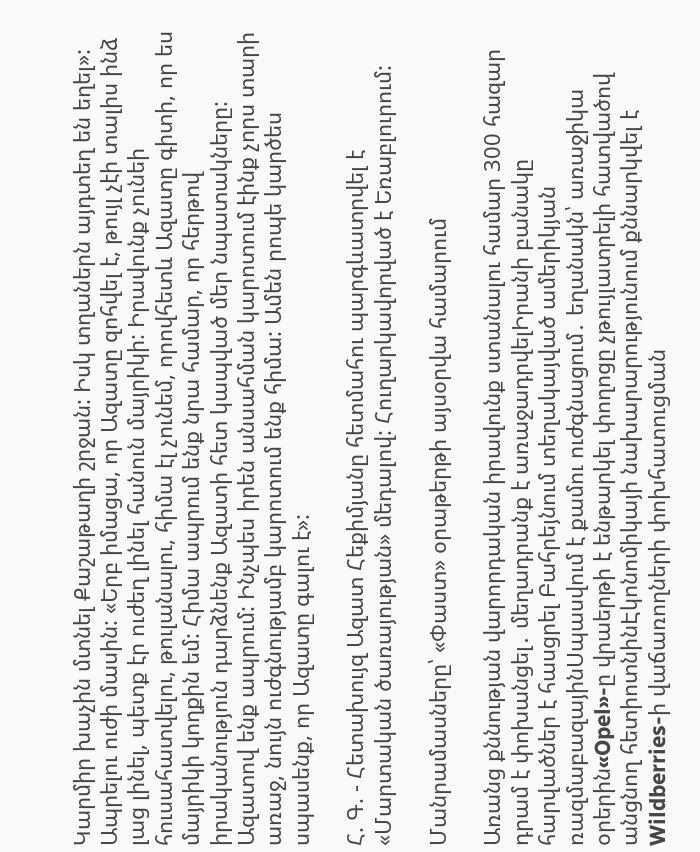Կարմիր խաչին մտնել Քաշաթաղի շրջան: Իսկ տղաներն այդտեղ են եղել»: Ապրելու ուժի մասին: «Երբ իմացա, որ Ազատը զոհվել է, թույլ չէի տալիս ինձ լաց լինել, պետք էր ուժեղ լինել հանուն մայրիկի: Իրավունք չունեի հուսահատվելու, թուլանալու, հիմա էլ չունեմ, որովհետև Ազատը գիտի, որ ես մայրիկի կողքին եմ: Հիմա ապրում ենք նրա համար, որ հերթով իրականություն դարձնենք Ազատի հետ կապված մեր նպատակները: Ազատով ենք ապրում: Ինչպես իրեն անսահման կարոտում էինք չորս տարի առաջ, նույն ուժգնությամբ կարոտում ենք հիմա: Ամեն րոպե կարծես սպասենք, որ Ազատը գալու է»:

Հ. Գ. - Հետախույզ Ազատ Հեքիմյանը հետմահու պարգևատրվել է «Մարտական ծառայության» մեդալով: Հուղարկավորված է Եռաբլուրում:

Մանրամասները՝ «Փաստ» օրաթերթի այսօրվա համարում

Առանց քննության վարորդական իրավունք ստանալու համար 300 հազար դրամ է փոխանցել․ մեղադրանք է առաջադրվելԻրանի բանակը հարվածներ է հասցրել Բահրեյնում տեղակայված ամերիկյան ռազմաբազայինՍպասվում է քամու ուժգնացում․ եղանակն՝ առաջիկա օրերին«Opel»-ը վրաերթի է ենթարկել փողոցը չթույլատրելի հատվածով անցնող հետիոտնինԷկոնոմիկայի նախարարությունում քննարկվել է Wildberries-ի վաճառողների փոխհատուցման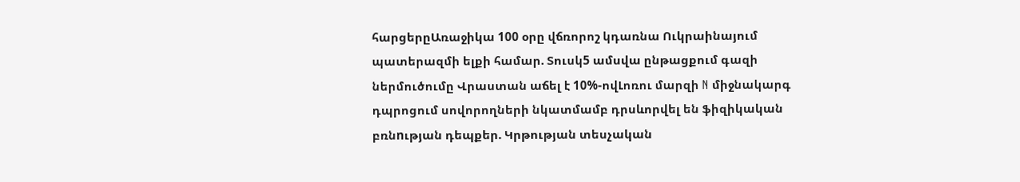հարցերըԱռաջիկա 100 օրը վճռորոշ կդառնա Ուկրաինայում պատերազմի ելքի համար. Տուսկ5 ամսվա ընթացքում գազի ներմուծումը Վրաստան աճել է 10%-ովԼոռու մարզի N միջնակարգ դպրոցում սովորողների նկատմամբ դրսևորվել են ֆիզիկական բռնnւթյան դեպքեր. Կրթության տեսչական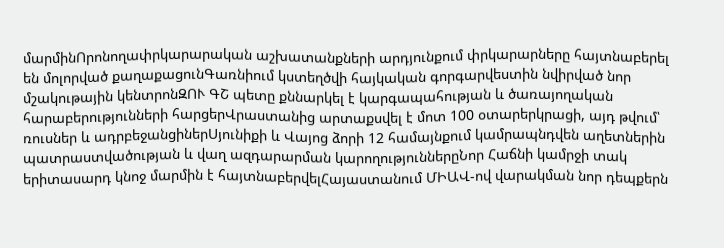մարմինՈրոնողափրկարարական աշխատանքների արդյունքում փրկարարները հայտնաբերել են մոլորված քաղաքացունԳառնիում կստեղծվի հայկական գորգարվեստին նվիրված նոր մշակութային կենտրոնԶՈՒ ԳՇ պետը քննարկել է կարգապահության և ծառայողական հարաբերությունների հարցերՎրաստանից արտաքսվել է մոտ 100 օտարերկրացի, այդ թվում՝ ռուսներ և ադրբեջանցիներՍյունիքի և Վայոց ձորի 12 համայնքում կամրապնդվեն աղետներին պատրաստվածության և վաղ ազդարարման կարողություններըՆոր Հաճնի կամրջի տակ երիտասարդ կնոջ մարմին է հայտնաբերվելՀայաստանում ՄԻԱՎ-ով վարակման նոր դեպքերն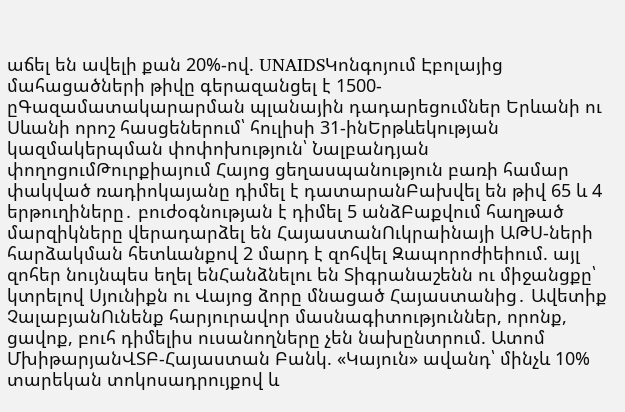աճել են ավելի քան 20%-ով. UNAIDSԿոնգոյում Էբոլայից մահացածների թիվը գերազանցել է 1500-ըԳազամատակարարման պլանային դադարեցումներ Երևանի ու Սևանի որոշ հասցեներում՝ հուլիսի 31-ինԵրթևեկության կազմակերպման փոփոխություն՝ Նալբանդյան փողոցումԹուրքիայում Հայոց ցեղասպանություն բառի համար փակված ռադիոկայանը դիմել է դատարանԲախվել են թիվ 65 և 4 երթուղիները․ բուժօգնության է դիմել 5 անձԲաքվում հաղթած մարզիկները վերադարձել են ՀայաստանՈւկրաինայի ԱԹՍ-ների հարձակման հետևանքով 2 մարդ է զոհվել Զապորոժիեիում. այլ զոհեր նույնպես եղել ենՀանձնելու են Տիգրանաշենն ու միջանցքը՝ կտրելով Սյունիքն ու Վայոց ձորը մնացած Հայաստանից․ Ավետիք ՉալաբյանՈւնենք հարյուրավոր մասնագիտություններ, որոնք, ցավոք, բուհ դիմելիս ուսանողները չեն նախընտրում. Ատոմ ՄխիթարյանՎՏԲ-Հայաստան Բանկ. «Կայուն» ավանդ՝ մինչև 10% տարեկան տոկոսադրույքով և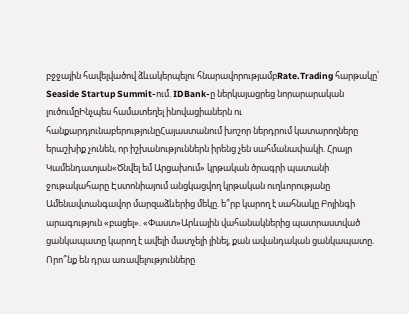բջջային հավելվածով ձևակերպելու հնարավորությամբRate.Trading հարթակը՝ Seaside Startup Summit-ում. IDBank-ը ներկայացրեց նորարարական լուծումըԻնչպես համատեղել ինովացիաներն ու հանքարդյունաբերությունըՀայաստանում խոշոր ներդրում կատարողները երաշխիք չունեն, որ իշխանություններն իրենց չեն սահմանափակի. Հրայր Կամենդատյան«Ծնվել եմ Արցախում» կրթական ծրագրի պատանի ջութակահարը Էստոնիայում անցկացվող կրթական ուղևորությանը Ամենավտանգավոր մարզաձևերից մեկը. ե՞րբ կարող է սահնակը Բոյինգի արագություն «բացել». «Փաստ»Արևային վահանակներից պատրաստված ցանկապատը կարող է ավելի մատչելի լինել, քան ավանդական ցանկապատը. Որո՞նք են դրա առավելությունները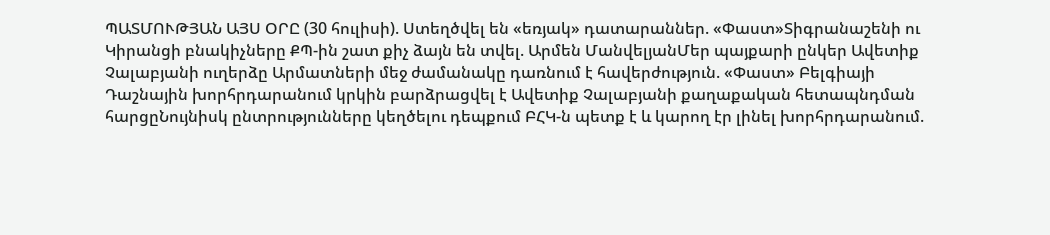ՊԱՏՄՈՒԹՅԱՆ ԱՅՍ ՕՐԸ (30 հուլիսի). Ստեղծվել են «եռյակ» դատարաններ. «Փաստ»Տիգրանաշենի ու Կիրանցի բնակիչները ՔՊ-ին շատ քիչ ձայն են տվել. Արմեն ՄանվելյանՄեր պայքարի ընկեր Ավետիք Չալաբյանի ուղերձը Արմատների մեջ ժամանակը դառնում է հավերժություն. «Փաստ» Բելգիայի Դաշնային խորհրդարանում կրկին բարձրացվել է Ավետիք Չալաբյանի քաղաքական հետապնդման հարցըՆույնիսկ ընտրությունները կեղծելու դեպքում ԲՀԿ-ն պետք է և կարող էր լինել խորհրդարանում.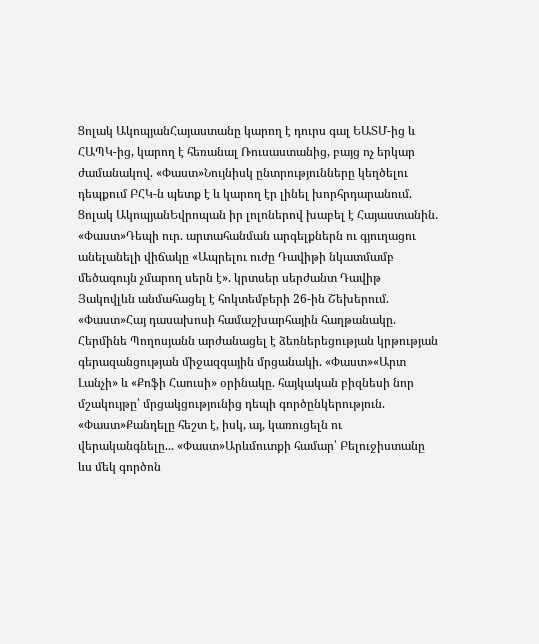Ցոլակ ԱկոպյանՀայաստանը կարող է դուրս գալ ԵԱՏՄ-ից և ՀԱՊԿ-ից, կարող է հեռանալ Ռուսաստանից, բայց ոչ երկար ժամանակով. «Փաստ»Նույնիսկ ընտրությունները կեղծելու դեպքում ԲՀԿ-ն պետք է և կարող էր լինել խորհրդարանում. Ցոլակ ԱկոպյանԵվրոպան իր լոլոներով խաբել է Հայաստանին. «Փաստ»Դեպի ուր. արտահանման արգելքներն ու գյուղացու անելանելի վիճակը «Ապրելու ուժը Դավիթի նկատմամբ մեծագույն չմարող սերն է». կրտսեր սերժանտ Դավիթ Յակովլևն անմահացել է հոկտեմբերի 26-ին Շեխերում. «Փաստ»Հայ դասախոսի համաշխարհային հաղթանակը. Հերմինե Պողոսյանն արժանացել է ձեռներեցության կրթության գերազանցության միջազգային մրցանակի. «Փաստ»«Արտ Լանչի» և «Քոֆի Հաուսի» օրինակը. հայկական բիզնեսի նոր մշակույթը՝ մրցակցությունից դեպի գործընկերություն. «Փաստ»Քանդելը հեշտ է, իսկ, այ, կառուցելն ու վերականգնելը... «Փաստ»Արևմուտքի համար՝ Բելուջիստանը ևս մեկ գործոն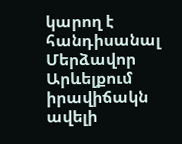կարող է հանդիսանալ Մերձավոր Արևելքում իրավիճակն ավելի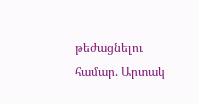թեժացնելու համար. Արտակ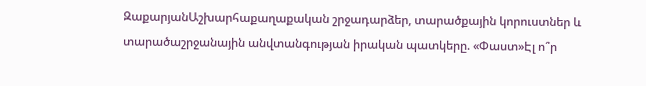ԶաքարյանԱշխարհաքաղաքական շրջադարձեր, տարածքային կորուստներ և տարածաշրջանային անվտանգության իրական պատկերը. «Փաստ»Էլ ո՞ր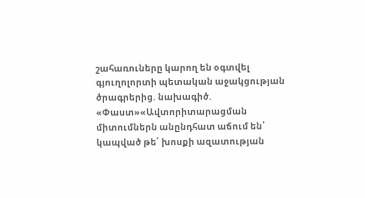շահառուները կարող են օգտվել գյուղոլորտի պետական աջակցության ծրագրերից. նախագիծ. «Փաստ»«Ավտորիտարացման միտումներն անընդհատ աճում են՝ կապված թե՛ խոսքի ազատության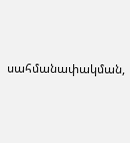սահմանափակման,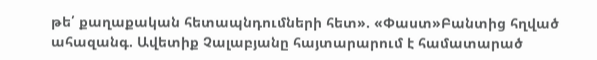թե՛ քաղաքական հետապնդումների հետ». «Փաստ»Բանտից հղված ահազանգ. Ավետիք Չալաբյանը հայտարարում է համատարած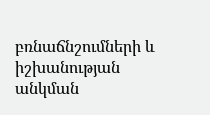բռնաճնշումների և իշխանության անկման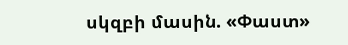սկզբի մասին. «Փաստ»